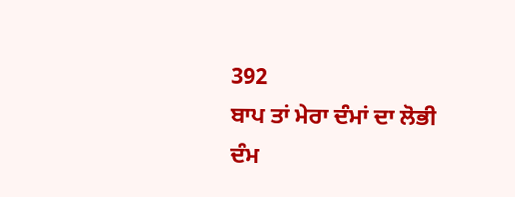392
ਬਾਪ ਤਾਂ ਮੇਰਾ ਦੰਮਾਂ ਦਾ ਲੋਭੀ
ਦੰਮ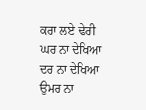ਕਰਾ ਲਏ ਢੇਰੀ
ਘਰ ਨਾ ਦੇਖਿਆ ਦਰ ਨਾ ਦੇਖਿਆ
ਉਮਰ ਨਾ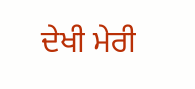ਦੇਖੀ ਮੇਰੀ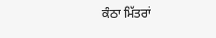ਕੰਠਾ ਮਿੱਤਰਾਂ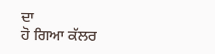ਦਾ
ਹੋ ਗਿਆ ਕੱਲਰ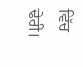ਵਿੱਚ ਢੇਰੀ।